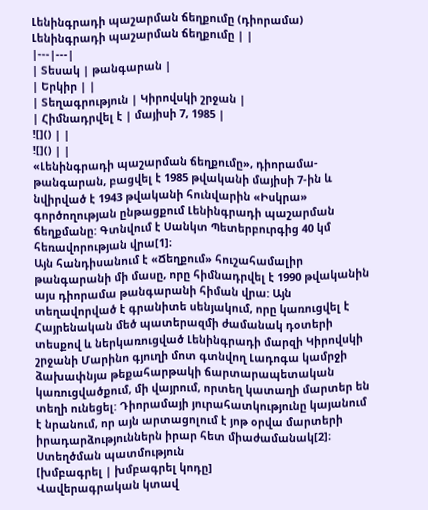Լենինգրադի պաշարման ճեղքումը (դիորամա)
Լենինգրադի պաշարման ճեղքումը | |
|---|---|
| Տեսակ | թանգարան |
| Երկիր | |
| Տեղագրություն | Կիրովսկի շրջան |
| Հիմնադրվել է | մայիսի 7, 1985 |
![]() | |
![]() | |
«Լենինգրադի պաշարման ճեղքումը», դիորամա-թանգարան, բացվել է 1985 թվականի մայիսի 7-ին և նվիրված է 1943 թվականի հունվարին «Իսկրա» գործողության ընթացքում Լենինգրադի պաշարման ճեղքմանը: Գտնվում է Սանկտ Պետերբուրգից 40 կմ հեռավորության վրա[1]։
Այն հանդիսանում է «Ճեղքում» հուշահամալիր թանգարանի մի մասը, որը հիմնադրվել է 1990 թվականին այս դիորամա թանգարանի հիման վրա: Այն տեղավորված է գրանիտե սենյակում, որը կառուցվել է Հայրենական մեծ պատերազմի ժամանակ դօտերի տեսքով և ներկառուցված Լենինգրադի մարզի Կիրովսկի շրջանի Մարինո գյուղի մոտ գտնվող Լադոգա կամրջի ձախափնյա թեքահարթակի ճարտարապետական կառուցվածքում, մի վայրում, որտեղ կատաղի մարտեր են տեղի ունեցել: Դիորամայի յուրահատկությունը կայանում է նրանում, որ այն արտացոլում է յոթ օրվա մարտերի իրադարձություններն իրար հետ միաժամանակ[2]։
Ստեղծման պատմություն
[խմբագրել | խմբագրել կոդը]
Վավերագրական կտավ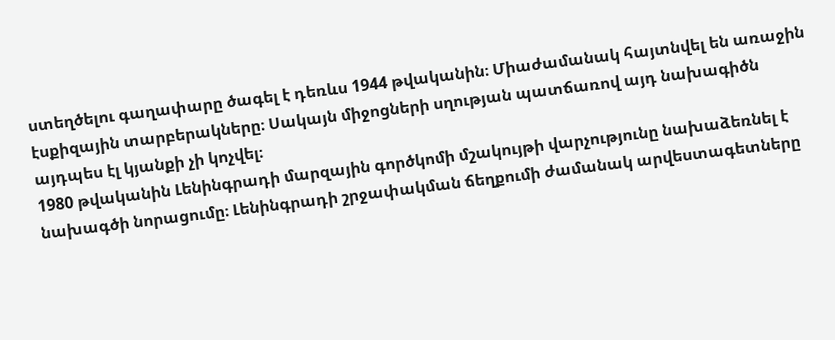ստեղծելու գաղափարը ծագել է դեռևս 1944 թվականին։ Միաժամանակ հայտնվել են առաջին էսքիզային տարբերակները։ Սակայն միջոցների սղության պատճառով այդ նախագիծն այդպես էլ կյանքի չի կոչվել։
1980 թվականին Լենինգրադի մարզային գործկոմի մշակույթի վարչությունը նախաձեռնել է նախագծի նորացումը։ Լենինգրադի շրջափակման ճեղքումի ժամանակ արվեստագետները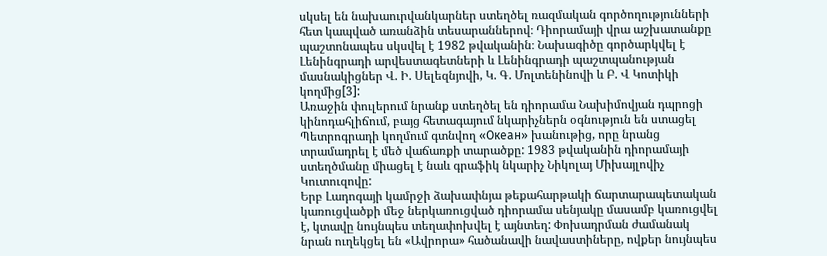սկսել են նախաուրվանկարներ ստեղծել ռազմական գործողությունների հետ կապված առանձին տեսարաններով։ Դիորամայի վրա աշխատանքը պաշտոնապես սկսվել է 1982 թվականին։ Նախագիծը գործարկվել է Լենինգրադի արվեստագետների և Լենինգրադի պաշտպանության մասնակիցներ Վ. Ի. Սելեզնյովի, Կ. Գ. Մոլտենինովի և Բ. Վ Կոտիկի կողմից[3]:
Առաջին փուլերում նրանք ստեղծել են դիորամա Նախիմովյան դպրոցի կինոդահլիճում, բայց հետագայում նկարիչներն օգնություն են ստացել Պետրոգրադի կողմում գտնվող «Океан» խանութից, որը նրանց տրամադրել է մեծ վաճառքի տարածքը: 1983 թվականին դիորամայի ստեղծմանը միացել է նաև գրաֆիկ նկարիչ Նիկոլայ Միխայլովիչ Կուտուզովը:
Երբ Լադոգայի կամրջի ձախափնյա թեքահարթակի ճարտարապետական կառուցվածքի մեջ ներկառուցված դիորամա սենյակը մասամբ կառուցվել է, կտավը նույնպես տեղափոխվել է այնտեղ: Փոխադրման ժամանակ նրան ուղեկցել են «Ավրորա» հածանավի նավաստիները, ովքեր նույնպես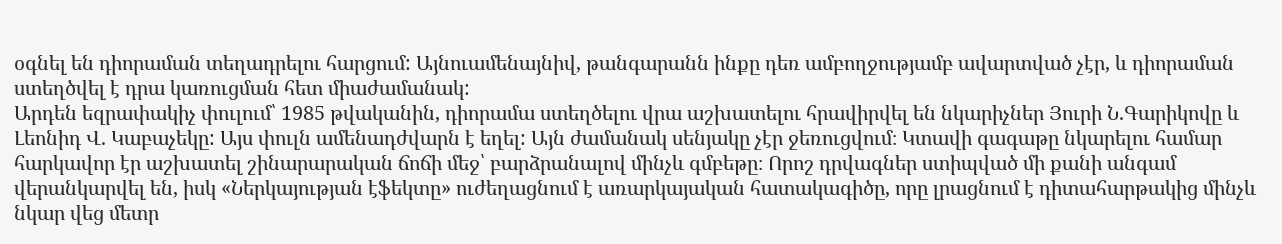օգնել են դիորաման տեղադրելու հարցում: Այնուամենայնիվ, թանգարանն ինքը դեռ ամբողջությամբ ավարտված չէր, և դիորաման ստեղծվել է դրա կառուցման հետ միաժամանակ:
Արդեն եզրափակիչ փուլում՝ 1985 թվականին, դիորամա ստեղծելու վրա աշխատելու հրավիրվել են նկարիչներ Յուրի Ն.Գարիկովը և Լեոնիդ Վ. Կաբաչեկը: Այս փուլն ամենադժվարն է եղել: Այն ժամանակ սենյակը չէր ջեռուցվում։ Կտավի գագաթը նկարելու համար հարկավոր էր աշխատել շինարարական ճոճի մեջ՝ բարձրանալով մինչև գմբեթը։ Որոշ դրվագներ ստիպված մի քանի անգամ վերանկարվել են, իսկ «Ներկայության էֆեկտը» ուժեղացնում է առարկայական հատակագիծը, որը լրացնում է դիտահարթակից մինչև նկար վեց մետր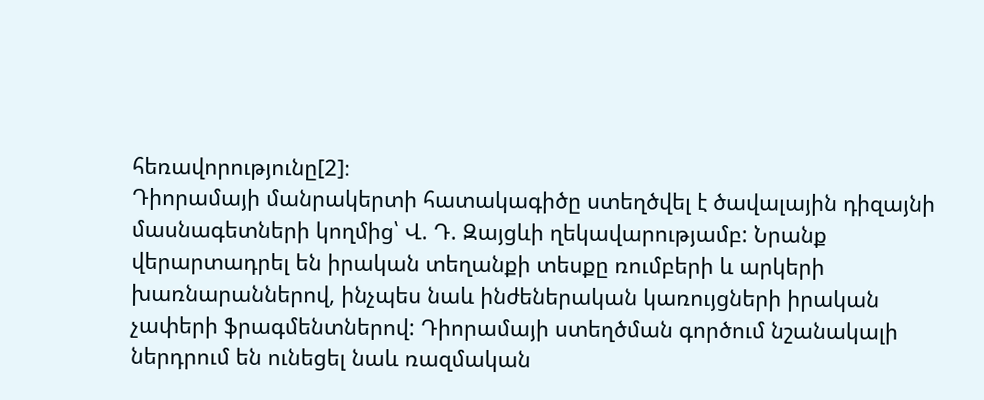հեռավորությունը[2]։
Դիորամայի մանրակերտի հատակագիծը ստեղծվել է ծավալային դիզայնի մասնագետների կողմից՝ Վ. Դ. Զայցևի ղեկավարությամբ: Նրանք վերարտադրել են իրական տեղանքի տեսքը ռումբերի և արկերի խառնարաններով, ինչպես նաև ինժեներական կառույցների իրական չափերի ֆրագմենտներով: Դիորամայի ստեղծման գործում նշանակալի ներդրում են ունեցել նաև ռազմական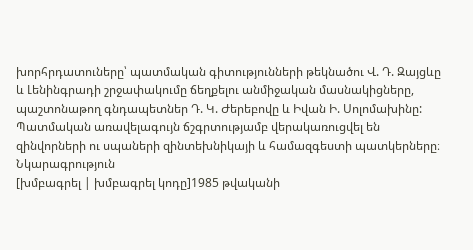խորհրդատուները՝ պատմական գիտությունների թեկնածու Վ. Դ. Զայցևը և Լենինգրադի շրջափակումը ճեղքելու անմիջական մասնակիցները, պաշտոնաթող գնդապետներ Դ. Կ. Ժերեբովը և Իվան Ի. Սոլոմախինը: Պատմական առավելագույն ճշգրտությամբ վերակառուցվել են զինվորների ու սպաների զինտեխնիկայի և համազգեստի պատկերները։
Նկարագրություն
[խմբագրել | խմբագրել կոդը]1985 թվականի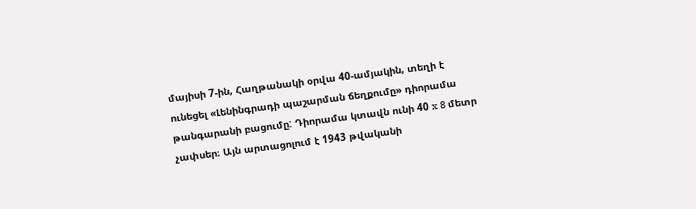մայիսի 7-ին, Հաղթանակի օրվա 40-ամյակին, տեղի է ունեցել «Լենինգրադի պաշարման ճեղքումը» դիորամա թանգարանի բացումը: Դիորամա կտավն ունի 40 x 8 մետր չափսեր։ Այն արտացոլում է 1943 թվականի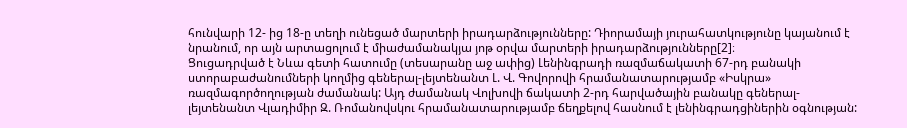հունվարի 12- ից 18-ը տեղի ունեցած մարտերի իրադարձությունները: Դիորամայի յուրահատկությունը կայանում է նրանում, որ այն արտացոլում է միաժամանակյա յոթ օրվա մարտերի իրադարձությունները[2]։
Ցուցադրված է Նևա գետի հատումը (տեսարանը աջ ափից) Լենինգրադի ռազմաճակատի 67-րդ բանակի ստորաբաժանումների կողմից գեներալ-լեյտենանտ Լ. Վ. Գովորովի հրամանատարությամբ «Իսկրա» ռազմագործողության ժամանակ: Այդ ժամանակ Վոլխովի ճակատի 2-րդ հարվածային բանակը գեներալ-լեյտենանտ Վլադիմիր Զ. Ռոմանովսկու հրամանատարությամբ ճեղքելով հասնում է լենինգրադցիներին օգնության: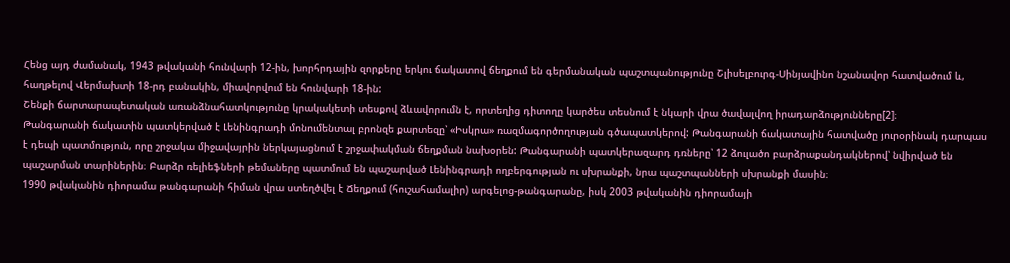Հենց այդ ժամանակ, 1943 թվականի հունվարի 12-ին, խորհրդային զորքերը երկու ճակատով ճեղքում են գերմանական պաշտպանությունը Շլիսելբուրգ-Սինյավինո նշանավոր հատվածում և, հաղթելով Վերմախտի 18-րդ բանակին, միավորվում են հունվարի 18-ին:
Շենքի ճարտարապետական առանձնահատկությունը կրակակետի տեսքով ձևավորումն է, որտեղից դիտողը կարծես տեսնում է նկարի վրա ծավալվող իրադարձությունները[2]։
Թանգարանի ճակատին պատկերված է Լենինգրադի մոնումենտալ բրոնզե քարտեզը՝ «Իսկրա» ռազմագործողության գծապատկերով: Թանգարանի ճակատային հատվածը յուրօրինակ դարպաս է դեպի պատմություն, որը շրջակա միջավայրին ներկայացնում է շրջափակման ճեղքման նախօրեն: Թանգարանի պատկերազարդ դռները՝ 12 ձուլածո բարձրաքանդակներով՝ նվիրված են պաշարման տարիներին։ Բարձր ռելիեֆների թեմաները պատմում են պաշարված Լենինգրադի ողբերգության ու սխրանքի, նրա պաշտպանների սխրանքի մասին։
1990 թվականին դիորամա թանգարանի հիման վրա ստեղծվել է Ճեղքում (հուշահամալիր) արգելոց-թանգարանը, իսկ 2003 թվականին դիորամայի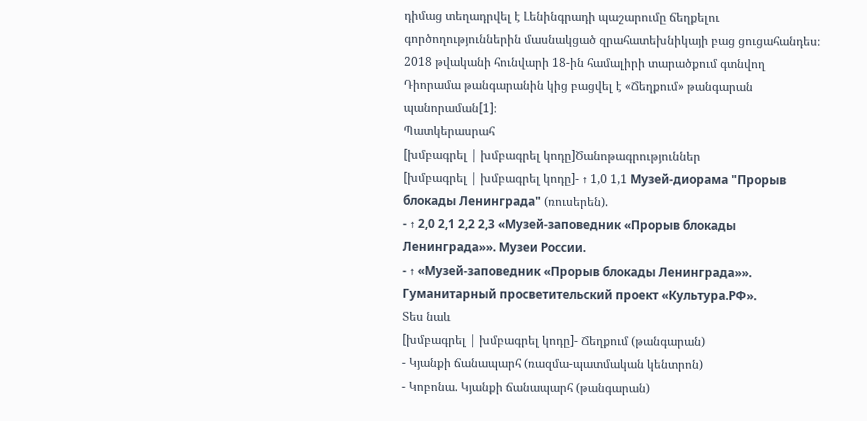դիմաց տեղադրվել է Լենինգրադի պաշարումը ճեղքելու գործողություններին մասնակցած զրահատեխնիկայի բաց ցուցահանդես։ 2018 թվականի հունվարի 18-ին համալիրի տարածքում գտնվող Դիորամա թանգարանին կից բացվել է «Ճեղքում» թանգարան պանորաման[1]։
Պատկերասրահ
[խմբագրել | խմբագրել կոդը]Ծանոթագրություններ
[խմբագրել | խմբագրել կոդը]- ↑ 1,0 1,1 Музей-диорама "Прорыв блокады Ленинграда" (ռուսերեն).
- ↑ 2,0 2,1 2,2 2,3 «Музей-заповедник «Прорыв блокады Ленинграда»». Музеи России.
- ↑ «Музей-заповедник «Прорыв блокады Ленинграда»». Гуманитарный просветительский проект «Культура.РФ».
Տես նաև
[խմբագրել | խմբագրել կոդը]- Ճեղքում (թանգարան)
- Կյանքի ճանապարհ (ռազմա-պատմական կենտրոն)
- Կոբոնա. Կյանքի ճանապարհ (թանգարան)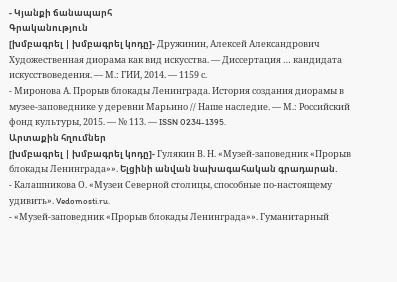- Կյանքի ճանապարհ
Գրականություն
[խմբագրել | խմբագրել կոդը]- Дружинин, Алексей Александрович Художественная диорама как вид искусства. — Диссертация … кандидата искусствоведения. — М.: ГИИ, 2014. — 1159 с.
- Миронова А. Прорыв блокады Ленинграда. История создания диорамы в музее-заповеднике у деревни Марьино // Наше наследие. — М.: Российский фонд культуры, 2015. — № 113. — ISSN 0234-1395.
Արտաքին հղումներ
[խմբագրել | խմբագրել կոդը]- Гулякин В. Н. «Музей-заповедник «Прорыв блокады Ленинграда»». Ելցինի անվան նախագահական գրադարան.
- Калашникова О. «Музеи Северной столицы, способные по-настоящему удивить». Vedomosti.ru.
- «Музей-заповедник «Прорыв блокады Ленинграда»». Гуманитарный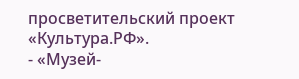просветительский проект «Культура.РФ».
- «Музей-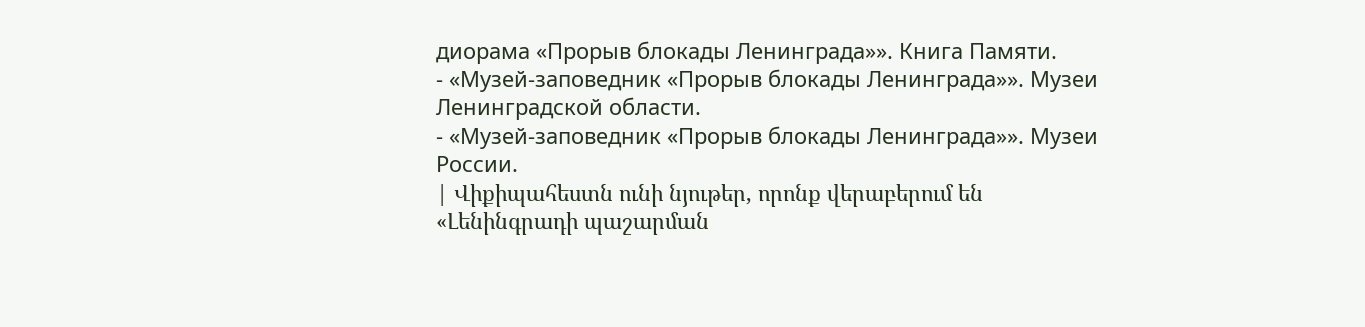диорама «Прорыв блокады Ленинграда»». Книга Памяти.
- «Музей-заповедник «Прорыв блокады Ленинграда»». Музеи Ленинградской области.
- «Музей-заповедник «Прорыв блокады Ленинграда»». Музеи России.
| Վիքիպահեստն ունի նյութեր, որոնք վերաբերում են «Լենինգրադի պաշարման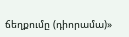ճեղքումը (դիորամա)»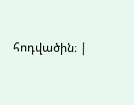հոդվածին։ |